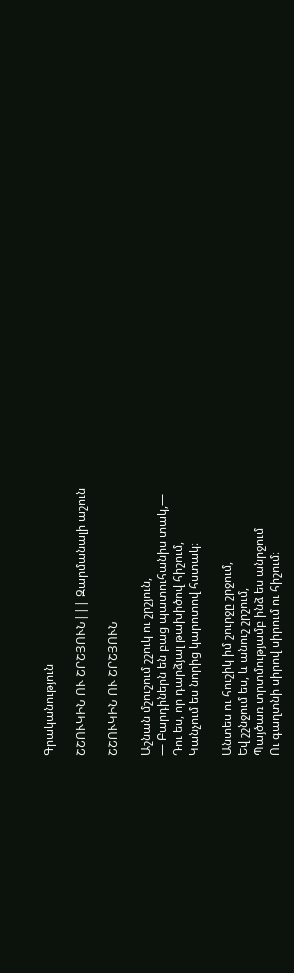Գրականություն

ՇՇՈՒԿԻՆ ՈՒ ՇՐՇՅՈՒՆ||| Զարմանալի աշուն

ՇՇՈՒԿԻՆ ՈՒ ՇՐՇՅՈՒՆ

Աշնան մշուշում շշուկ ու շրշյուն,
— Բարդիներն են բաց պատուհանիս տակ,—
Դու ես, որ դարձյալ թախիծով հիշում,
Կանչում ես նորից կարոտով հստակ։

Անտես ու հուշիկ իմ շուրջը շրջում,
Եվ շշնջում ես, և անուշ շրշում,
Պայծառ տրտմությամբ ինձ ես անրջում
Ու գաղտնի սիրով սիրում ու հիշում։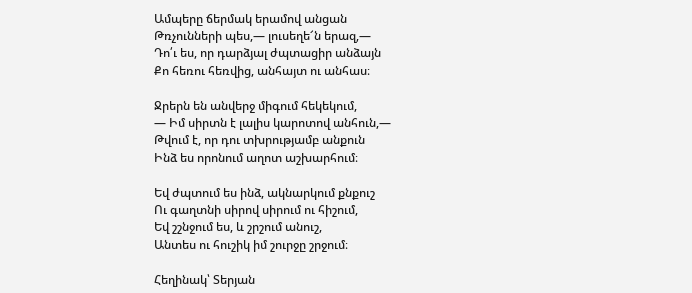Ամպերը ճերմակ երամով անցան
Թռչունների պես,— լուսեղե՜ն երազ,—
Դո՛ւ ես, որ դարձյալ ժպտացիր անձայն
Քո հեռու հեռվից, անհայտ ու անհաս։

Ջրերն են անվերջ միգում հեկեկում,
— Իմ սիրտն է լալիս կարոտով անհուն,—
Թվում է, որ դու տխրությամբ անքուն
Ինձ ես որոնում աղոտ աշխարհում։

Եվ ժպտում ես ինձ, ակնարկում քնքուշ
Ու գաղտնի սիրով սիրում ու հիշում,
Եվ շշնջում ես, և շրշում անուշ,
Անտես ու հուշիկ իմ շուրջը շրջում։

Հեղինակ՝ Տերյան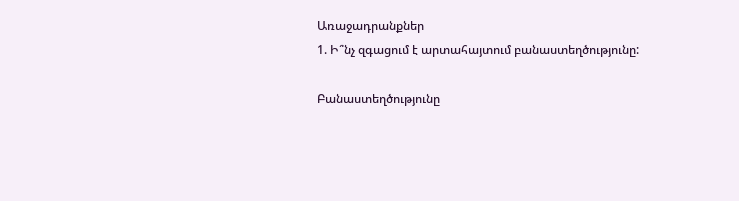Առաջադրանքներ
1. Ի՞նչ զգացում է արտահայտում բանաստեղծությունը:

Բանաստեղծությունը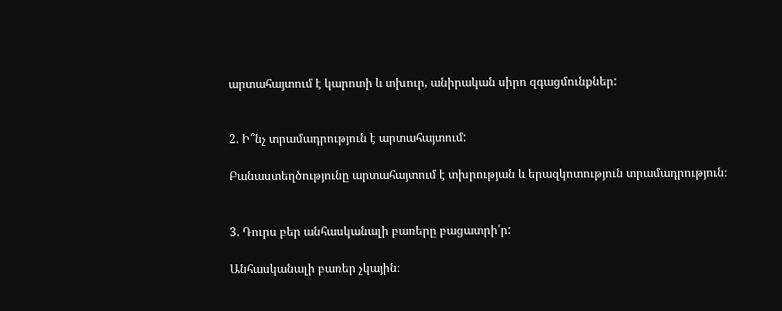արտահայտում է կարոտի և տխուր, անիրական սիրո զգացմունքներ:


2. Ի՞նչ տրամադրություն է արտահայտում:

Բանաստեղծությունը արտահայտում է տխրության և երազկոտություն տրամադրություն։


3. Դուրս բեր անհասկանալի բառերը բացատրի՛ր:

Անհասկանալի բառեր չկային։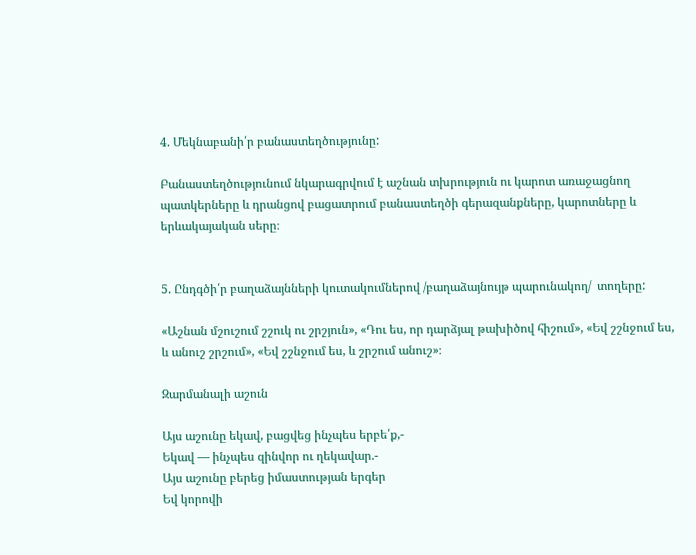4. Մեկնաբանի՛ր բանաստեղծությունը:

Բանաստեղծությունում նկարագրվում է աշնան տխրություն ու կարոտ առաջացնող պատկերները և դրանցով բացատրում բանաստեղծի գերազանքները, կարոտները և երևակայական սերը։


5. Ընդգծի՛ր բաղաձայնների կուտակումներով /բաղաձայնույթ պարունակող/  տողերը:

«Աշնան մշուշում շշուկ ու շրշյուն», «Դու ես, որ դարձյալ թախիծով հիշում», «Եվ շշնջում ես, և անուշ շրշում», «Եվ շշնջում ես, և շրշում անուշ»։

Զարմանալի աշուն

Այս աշունը եկավ, բացվեց ինչպես երբե՛ք,-
Եկավ — ինչպես զինվոր ու ղեկավար.-
Այս աշունը բերեց իմաստության երգեր
Եվ կորովի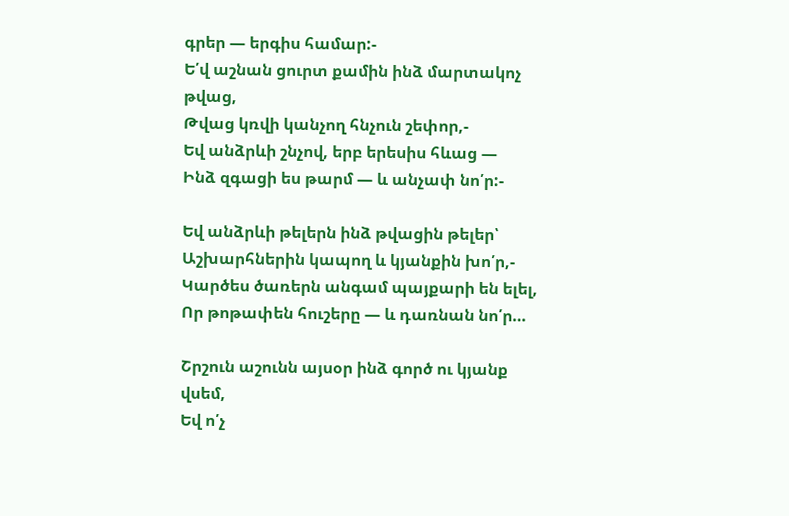գրեր — երգիս համար:-
Ե՛վ աշնան ցուրտ քամին ինձ մարտակոչ թվաց,
Թվաց կռվի կանչող հնչուն շեփոր,-
Եվ անձրևի շնչով, երբ երեսիս հևաց —
Ինձ զգացի ես թարմ — և անչափ նո՛ր:-

Եվ անձրևի թելերն ինձ թվացին թելեր՝
Աշխարհներին կապող և կյանքին խո՛ր,-
Կարծես ծառերն անգամ պայքարի են ելել,
Որ թոթափեն հուշերը — և դառնան նո՛ր…

Շրշուն աշունն այսօր ինձ գործ ու կյանք վսեմ,
Եվ ո՛չ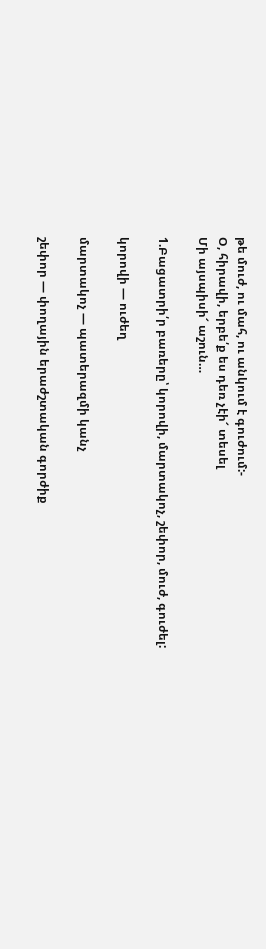թե մուժ, ու մահ, ու անկում է գուժում:-
Օ, հիրավի, երբե՛ք ես դեռ չէի՜ տեսել
Մի այսպիսի՜ աշուն…

1.Բացատրի՛ր բառերը՝ կորովի, մարտակոչ, շեփոր, մուժ, գուժել:

կորովի — ուժեղ

մարտակոչ — պատերազմի կանչ

շեփոր — փողային երաժշտական գորժիք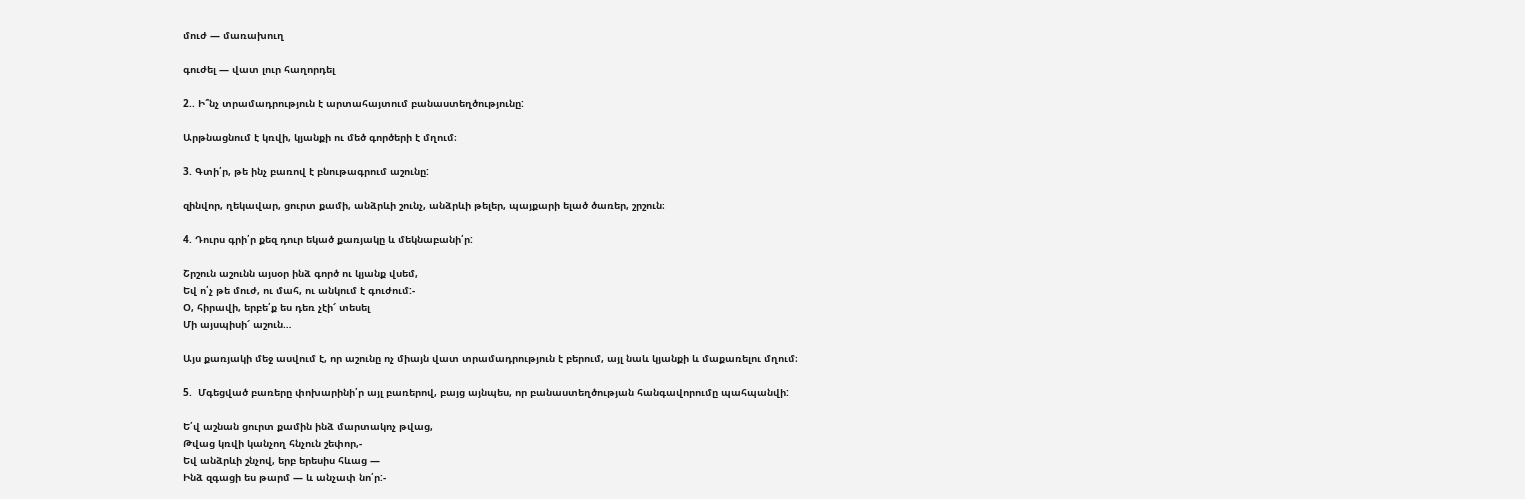մուժ — մառախուղ

գուժել — վատ լուր հաղորդել

2.. Ի՞նչ տրամադրություն է արտահայտում բանաստեղծությունը:

Արթնացնում է կռվի, կյանքի ու մեծ գործերի է մղում։

3. Գտի՛ր, թե ինչ բառով է բնութագրում աշունը:

զինվոր, ղեկավար, ցուրտ քամի, անձրևի շունչ, անձրևի թելեր, պայքարի ելած ծառեր, շրշուն։

4. Դուրս գրի՛ր քեզ դուր եկած քառյակը և մեկնաբանի՛ր:

Շրշուն աշունն այսօր ինձ գործ ու կյանք վսեմ,
Եվ ո՛չ թե մուժ, ու մահ, ու անկում է գուժում:-
Օ, հիրավի, երբե՛ք ես դեռ չէի՜ տեսել
Մի այսպիսի՜ աշուն…

Այս քառյակի մեջ ասվում է, որ աշունը ոչ միայն վատ տրամադրություն է բերում, այլ նաև կյանքի և մաքառելու մղում։

5.  Մգեցված բառերը փոխարինի՛ր այլ բառերով, բայց այնպես, որ բանաստեղծության հանգավորումը պահպանվի:

Ե՛վ աշնան ցուրտ քամին ինձ մարտակոչ թվաց,
Թվաց կռվի կանչող հնչուն շեփոր,-
Եվ անձրևի շնչով, երբ երեսիս հևաց —
Ինձ զգացի ես թարմ — և անչափ նո՛ր:-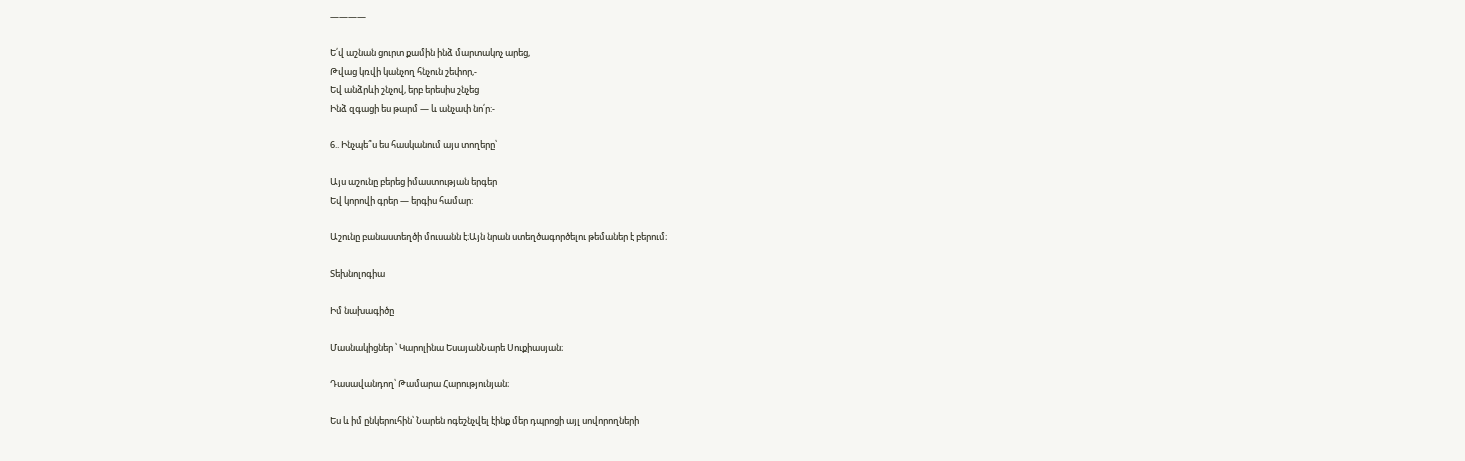————

Ե՛վ աշնան ցուրտ քամին ինձ մարտակոչ արեց,
Թվաց կռվի կանչող հնչուն շեփոր,-
Եվ անձրևի շնչով, երբ երեսիս շնչեց
Ինձ զգացի ես թարմ — և անչափ նո՛ր:-

6.. Ինչպե՞ս ես հասկանում այս տողերը՝

Այս աշունը բերեց իմաստության երգեր
Եվ կորովի գրեր — երգիս համար:

Աշունը բանաստեղծի մուսանն է։Այն նրան ստեղծագործելու թեմաներ է բերում։

Տեխնոլոգիա

Իմ նախագիծը

Մասնակիցներ ՝ Կարոլինա ԵսայանՆարե Սուքիասյան։

Դասավանդող՝ Թամարա Հարությունյան։

Ես և իմ ընկերուհին՝ Նարեն ոգեշնչվել էինք մեր դպրոցի այլ սովորողների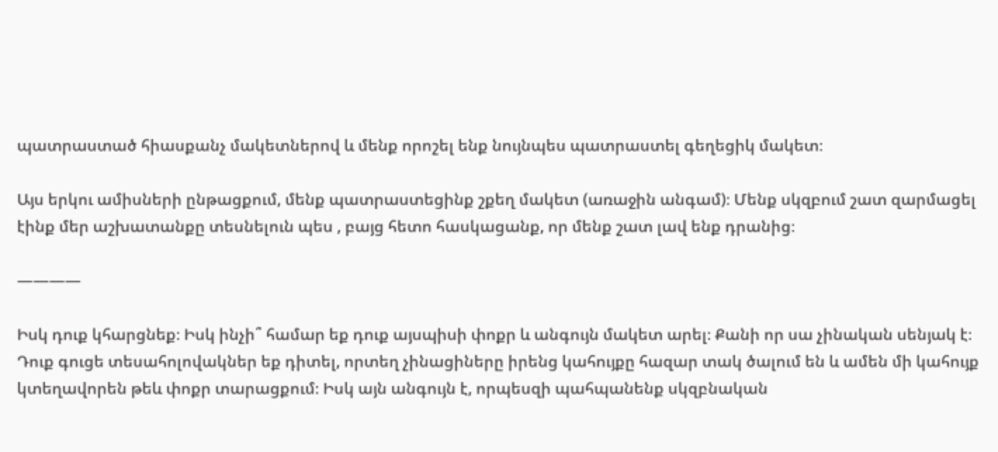պատրաստած հիասքանչ մակետներով և մենք որոշել ենք նույնպես պատրաստել գեղեցիկ մակետ։

Այս երկու ամիսների ընթացքում, մենք պատրաստեցինք շքեղ մակետ (առաջին անգամ)։ Մենք սկզբում շատ զարմացել էինք մեր աշխատանքը տեսնելուն պես , բայց հետո հասկացանք, որ մենք շատ լավ ենք դրանից։

————

Իսկ դուք կհարցնեք։ Իսկ ինչի՞ համար եք դուք այսպիսի փոքր և անգույն մակետ արել։ Քանի որ սա չինական սենյակ է։ Դուք գուցե տեսահոլովակներ եք դիտել, որտեղ չինացիները իրենց կահույքը հազար տակ ծալում են և ամեն մի կահույք կտեղավորեն թեև փոքր տարացքում։ Իսկ այն անգույն է, որպեսզի պահպանենք սկզբնական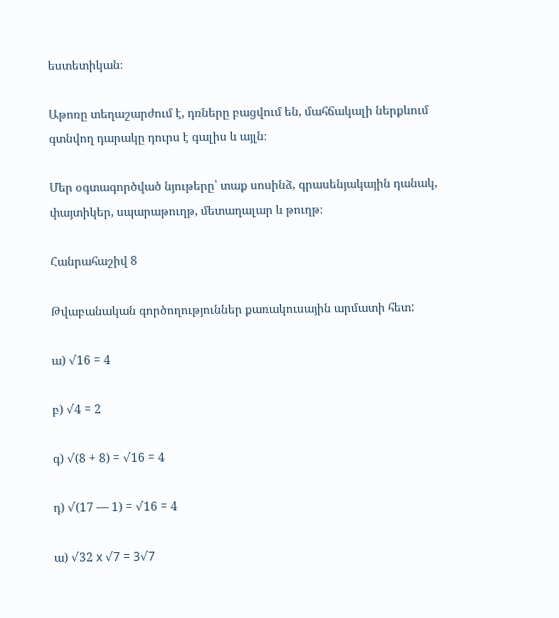եստետիկան։

Աթոռը տեղաշարժում է, դռները բացվում են, մահճակալի ներքևում գտնվող դարակը դուրս է գալիս և այլն։

Մեր օգտագործված նյութերը՝ տաք սոսինձ, գրասենյակային դանակ, փայտիկեր, սպարաթուղթ, մետաղալար և թուղթ։

Հանրահաշիվ 8

Թվաբանական գործողություններ քառակուսային արմատի հետ:

ա) √16 = 4

բ) √4 = 2

գ) √(8 + 8) = √16 = 4

դ) √(17 — 1) = √16 = 4

ա) √32 x √7 = 3√7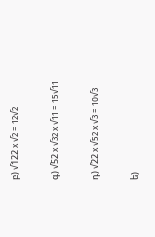բ) √122 x √2 = 12√2

գ) √52 x √32 x √11 = 15√11

դ) √22 x √52 x √3 = 10√3

ե)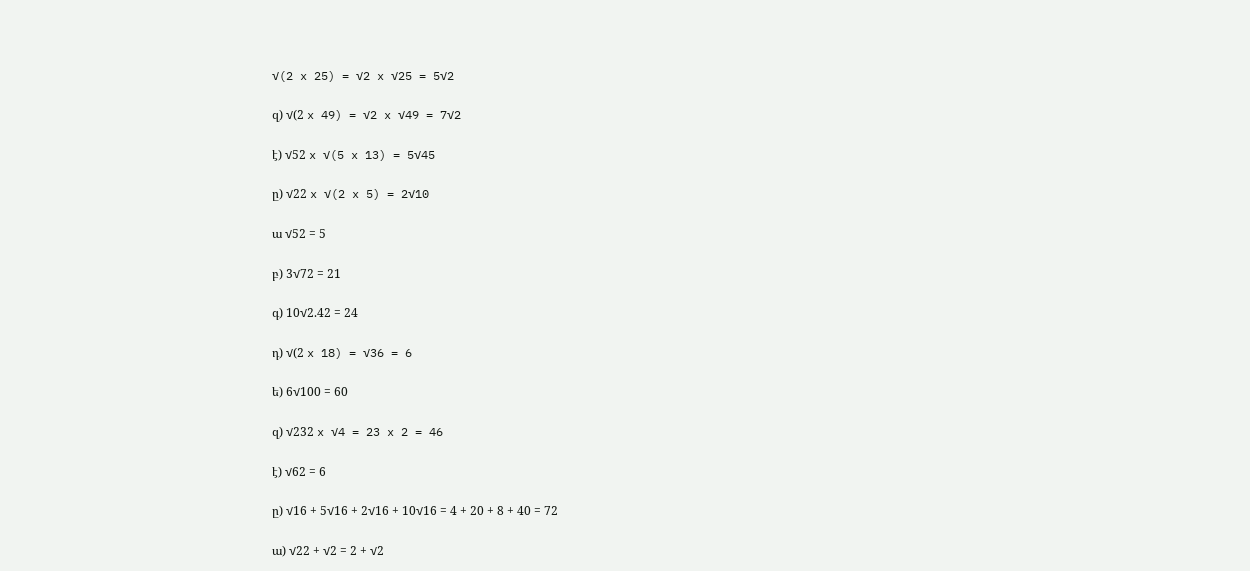√(2 x 25) = √2 x √25 = 5√2

զ) √(2 x 49) = √2 x √49 = 7√2

է) √52 x √(5 x 13) = 5√45

ը) √22 x √(2 x 5) = 2√10

ա √52 = 5

բ) 3√72 = 21

գ) 10√2.42 = 24

դ) √(2 x 18) = √36 = 6

ե) 6√100 = 60

զ) √232 x √4 = 23 x 2 = 46

է) √62 = 6

ը) √16 + 5√16 + 2√16 + 10√16 = 4 + 20 + 8 + 40 = 72

ա) √22 + √2 = 2 + √2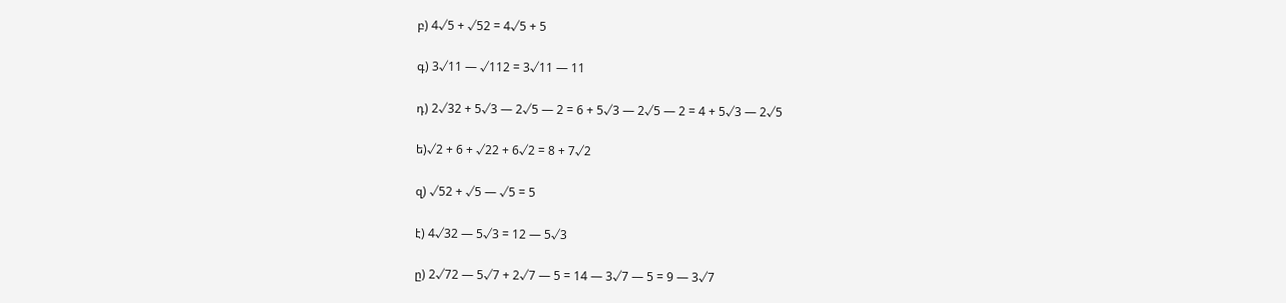բ) 4√5 + √52 = 4√5 + 5

գ) 3√11 — √112 = 3√11 — 11

դ) 2√32 + 5√3 — 2√5 — 2 = 6 + 5√3 — 2√5 — 2 = 4 + 5√3 — 2√5

ե)√2 + 6 + √22 + 6√2 = 8 + 7√2

զ) √52 + √5 — √5 = 5

է) 4√32 — 5√3 = 12 — 5√3

ը) 2√72 — 5√7 + 2√7 — 5 = 14 — 3√7 — 5 = 9 — 3√7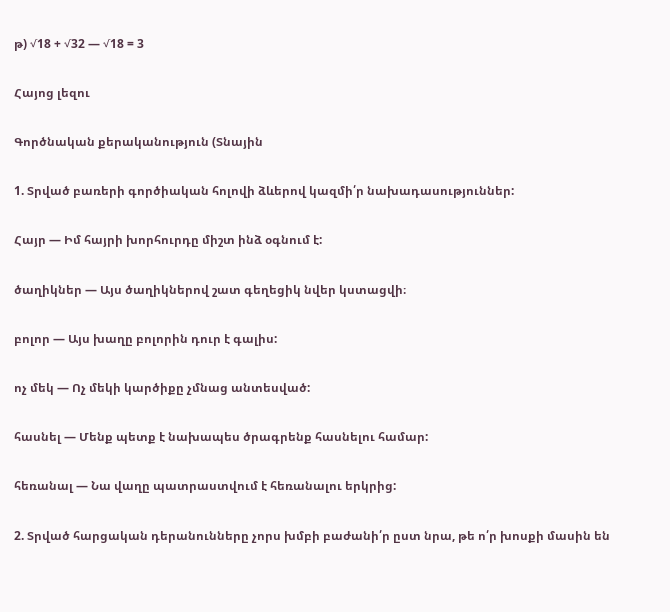թ) √18 + √32 — √18 = 3

Հայոց լեզու

Գործնական քերականություն (Տնային

1. Տրված բառերի գործիական հոլովի ձևերով կազմի՛ր նախադասություններ:

Հայր — Իմ հայրի խորհուրդը միշտ ինձ օգնում է:

ծաղիկներ — Այս ծաղիկներով շատ գեղեցիկ նվեր կստացվի։

բոլոր — Այս խաղը բոլորին դուր է գալիս:

ոչ մեկ — Ոչ մեկի կարծիքը չմնաց անտեսված:

հասնել — Մենք պետք է նախապես ծրագրենք հասնելու համար:

հեռանալ — Նա վաղը պատրաստվում է հեռանալու երկրից:

2. Տրված հարցական դերանունները չորս խմբի բաժանի՛ր ըստ նրա, թե ո՛ր խոսքի մասին են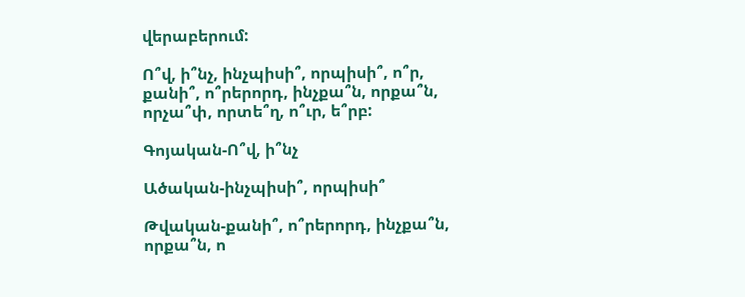վերաբերում:

Ո՞վ, ի՞նչ, ինչպիսի՞, որպիսի՞, ո՞ր, քանի՞, ո՞րերորդ, ինչքա՞ն, որքա՞ն, որչա՞փ, որտե՞ղ, ո՞ւր, ե՞րբ:

Գոյական-Ո՞վ, ի՞նչ

Ածական-ինչպիսի՞, որպիսի՞

Թվական-քանի՞, ո՞րերորդ, ինչքա՞ն, որքա՞ն, ո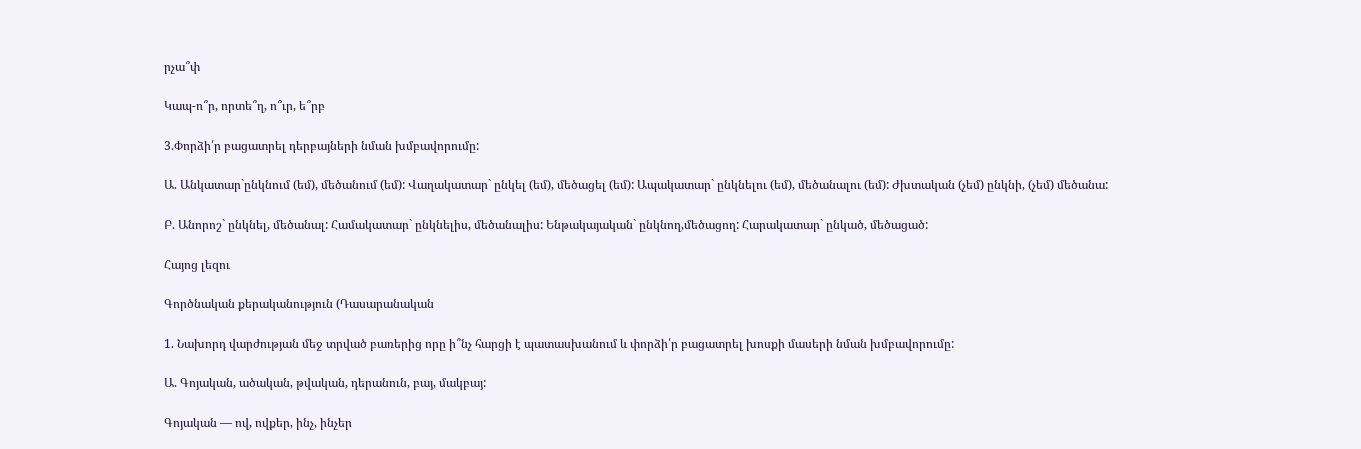րչա՞փ

Կապ-ո՞ր, որտե՞ղ, ո՞ւր, ե՞րբ

3.Փորձի՛ր բացատրել դերբայների նման խմբավորումը:

Ա. Անկատար`ընկնում (եմ), մեծանում (եմ): Վաղակատար` ընկել (եմ), մեծացել (եմ): Ապակատար` ընկնելու (եմ), մեծանալու (եմ): Ժխտական (չեմ) ընկնի, (չեմ) մեծանա:

Բ. Անորոշ` ընկնել, մեծանալ: Համակատար` ընկնելիս, մեծանալիս: Ենթակայական` ընկնող,մեծացող: Հարակատար` ընկած, մեծացած:

Հայոց լեզու

Գործնական քերականություն (Դասարանական

1. Նախորդ վարժության մեջ տրված բառերից որը ի՞նչ հարցի է պատասխանում և փորձի՛ր բացատրել խոսքի մասերի նման խմբավորումը:

Ա. Գոյական, ածական, թվական, դերանուն, բայ, մակբայ:

Գոյական — ով, ովքեր, ինչ, ինչեր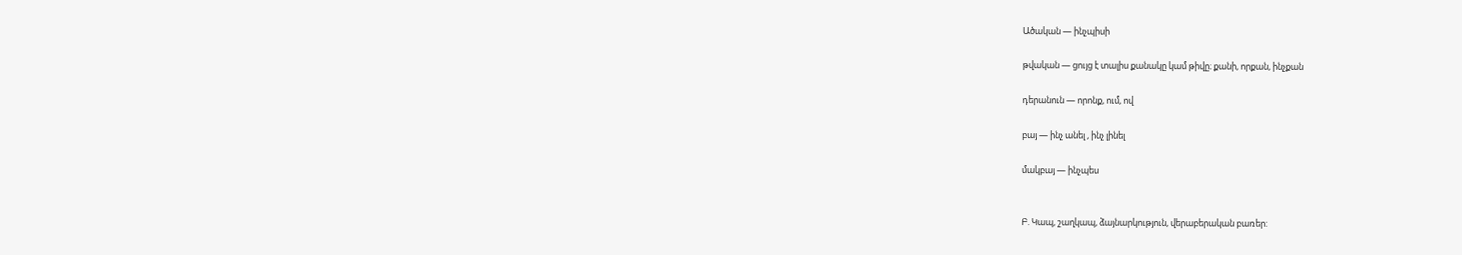Ածական — ինչպիսի

թվական — ցույց է տալիս քանակը կամ թիվը։ քանի, որքան, ինչքան

դերանուն — որոնք, ում, ով

բայ — ինչ անել , ինչ լինել

մակբայ — ինչպես


Բ. Կապ, շաղկապ, ձայնարկություն, վերաբերական բառեր: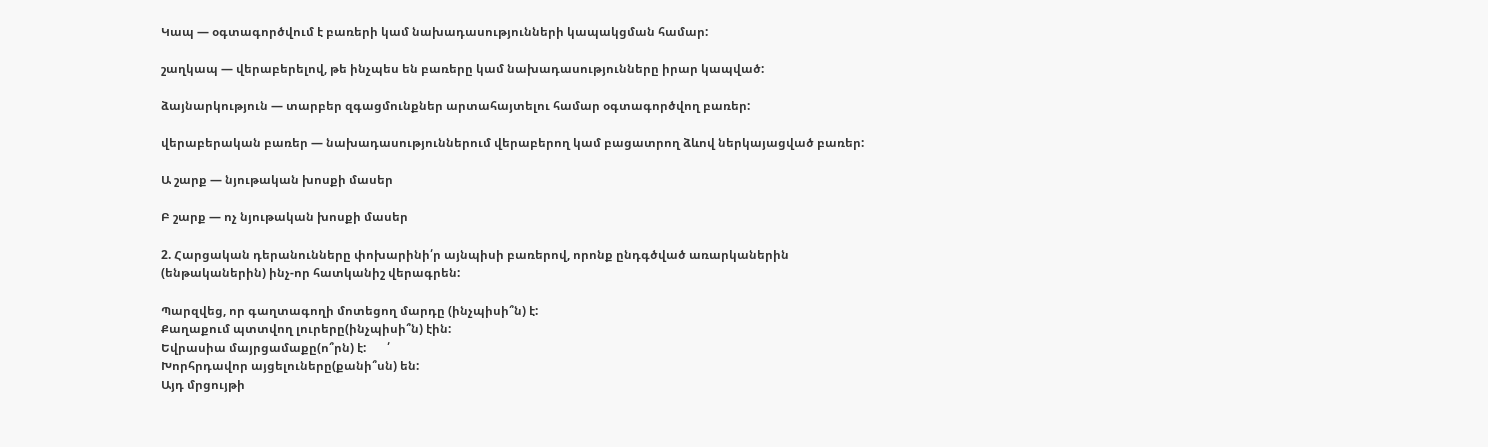Կապ — օգտագործվում է բառերի կամ նախադասությունների կապակցման համար:

շաղկապ — վերաբերելով, թե ինչպես են բառերը կամ նախադասությունները իրար կապված:

ձայնարկություն — տարբեր զգացմունքներ արտահայտելու համար օգտագործվող բառեր:

վերաբերական բառեր — նախադասություններում վերաբերող կամ բացատրող ձևով ներկայացված բառեր:

Ա շարք — նյութական խոսքի մասեր

Բ շարք — ոչ նյութական խոսքի մասեր

2. Հարցական դերանունները փոխարինի՛ր այնպիսի բառերով, որոնք ընդգծված առարկաներին (ենթականերին) ինչ-որ հատկանիշ վերագրեն:

Պարզվեց, որ գաղտագողի մոտեցող մարդը (ինչպիսի՞ն) է:
Քաղաքում պտտվող լուրերը(ինչպիսի՞ն) էին:
Եվրասիա մայրցամաքը(ո՞րն) է:       ՛
Խորհրդավոր այցելուները(քանի՞սն) են:
Այդ մրցույթի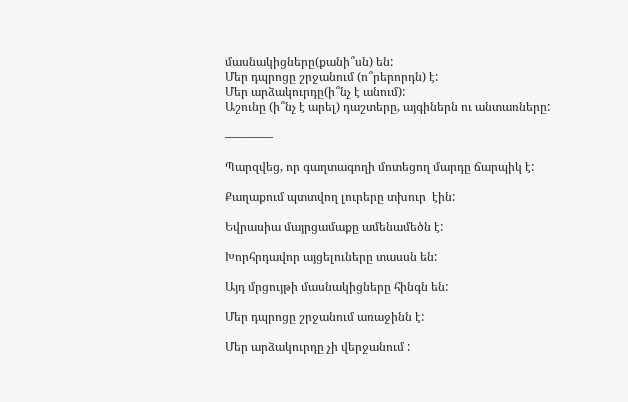մասնակիցները(քանի՞սն) են:
Մեր դպրոցը շրջանում (ո՞րերորդն) է:
Մեր արձակուրդը(ի՞նչ է անում):
Աշունը (ի՞նչ է արել) դաշտերը, այգիներն ու անտառները:

————

Պարզվեց, որ գաղտագողի մոտեցող մարդը ճարպիկ է:

Քաղաքում պտտվող լուրերը տխուր  էին:

Եվրասիա մայրցամաքը ամենամեծն է:

Խորհրդավոր այցելուները տասսն են:

Այդ մրցույթի մասնակիցները հինգն են:

Մեր դպրոցը շրջանում առաջինն է:

Մեր արձակուրդը չի վերջանում :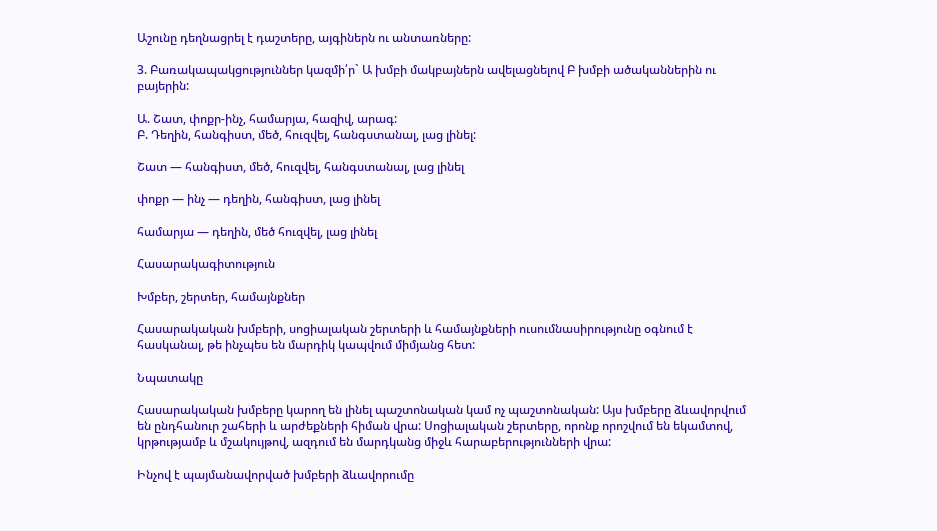Աշունը դեղնացրել է դաշտերը, այգիներն ու անտառները:

3. Բառակապակցություններ կազմի՛ր` Ա խմբի մակբայներն ավելացնելով Բ խմբի ածականներին ու բայերին:

Ա. Շատ, փոքր-ինչ, համարյա, հազիվ, արագ:
Բ. Դեղին, հանգիստ, մեծ, հուզվել, հանգստանալ, լաց լինել:

Շատ — հանգիստ, մեծ, հուզվել, հանգստանալ, լաց լինել

փոքր — ինչ — դեղին, հանգիստ, լաց լինել

համարյա — դեղին, մեծ հուզվել, լաց լինել

Հասարակագիտություն

Խմբեր, շերտեր, համայնքներ

Հասարակական խմբերի, սոցիալական շերտերի և համայնքների ուսումնասիրությունը օգնում է հասկանալ, թե ինչպես են մարդիկ կապվում միմյանց հետ:

Նպատակը

Հասարակական խմբերը կարող են լինել պաշտոնական կամ ոչ պաշտոնական: Այս խմբերը ձևավորվում են ընդհանուր շահերի և արժեքների հիման վրա: Սոցիալական շերտերը, որոնք որոշվում են եկամտով, կրթությամբ և մշակույթով, ազդում են մարդկանց միջև հարաբերությունների վրա:

Ինչով է պայմանավորված խմբերի ձևավորումը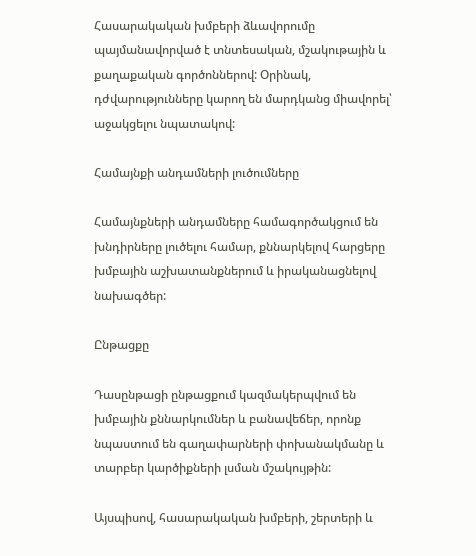Հասարակական խմբերի ձևավորումը պայմանավորված է տնտեսական, մշակութային և քաղաքական գործոններով: Օրինակ, դժվարությունները կարող են մարդկանց միավորել՝ աջակցելու նպատակով:

Համայնքի անդամների լուծումները

Համայնքների անդամները համագործակցում են խնդիրները լուծելու համար, քննարկելով հարցերը խմբային աշխատանքներում և իրականացնելով նախագծեր:

Ընթացքը

Դասընթացի ընթացքում կազմակերպվում են խմբային քննարկումներ և բանավեճեր, որոնք նպաստում են գաղափարների փոխանակմանը և տարբեր կարծիքների լսման մշակույթին:

Այսպիսով, հասարակական խմբերի, շերտերի և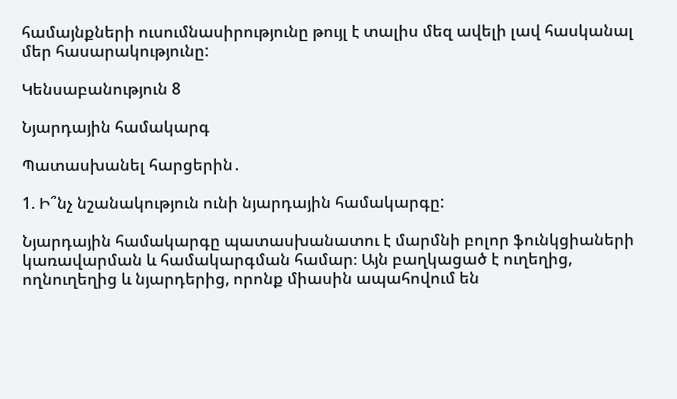համայնքների ուսումնասիրությունը թույլ է տալիս մեզ ավելի լավ հասկանալ մեր հասարակությունը:

Կենսաբանություն 8

Նյարդային համակարգ

Պատասխանել հարցերին․

1. Ի՞նչ նշանակություն ունի նյարդային համակարգը:

Նյարդային համակարգը պատասխանատու է մարմնի բոլոր ֆունկցիաների կառավարման և համակարգման համար։ Այն բաղկացած է ուղեղից, ողնուղեղից և նյարդերից, որոնք միասին ապահովում են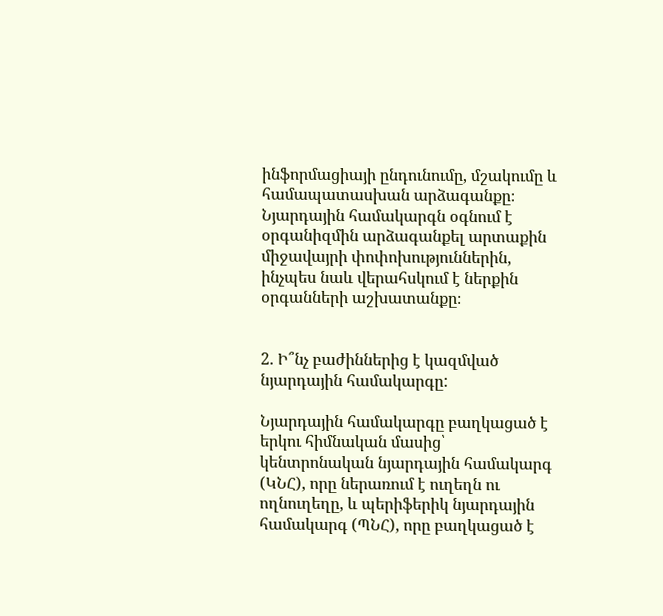ինֆորմացիայի ընդունումը, մշակումը և համապատասխան արձագանքը։ Նյարդային համակարգն օգնում է օրգանիզմին արձագանքել արտաքին միջավայրի փոփոխություններին, ինչպես նաև վերահսկում է ներքին օրգանների աշխատանքը։


2. Ի՞նչ բաժիններից է կազմված նյարդային համակարգը:

Նյարդային համակարգը բաղկացած է երկու հիմնական մասից՝ կենտրոնական նյարդային համակարգ (ԿՆՀ), որը ներառում է ուղեղն ու ողնուղեղը, և պերիֆերիկ նյարդային համակարգ (ՊՆՀ), որը բաղկացած է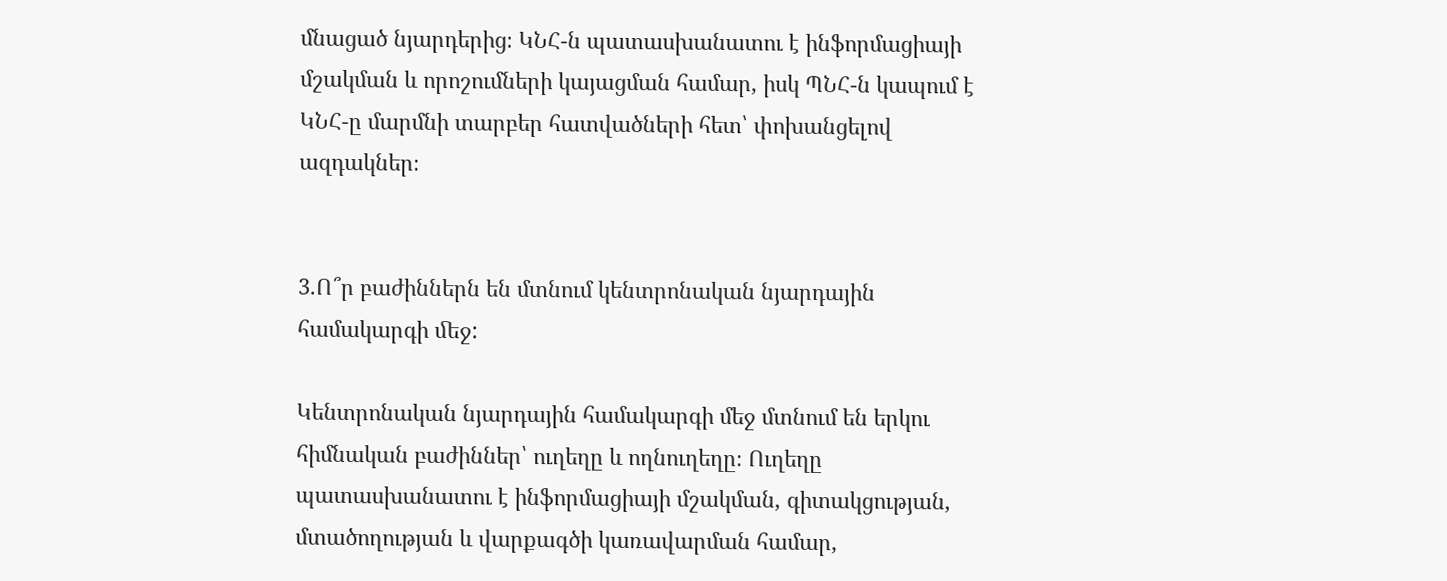մնացած նյարդերից։ ԿՆՀ-ն պատասխանատու է ինֆորմացիայի մշակման և որոշումների կայացման համար, իսկ ՊՆՀ-ն կապում է ԿՆՀ-ը մարմնի տարբեր հատվածների հետ՝ փոխանցելով ազդակներ։


3.Ո՞ր բաժիններն են մտնում կենտրոնական նյարդային համակարգի ﬔջ:

Կենտրոնական նյարդային համակարգի մեջ մտնում են երկու հիմնական բաժիններ՝ ուղեղը և ողնուղեղը։ Ուղեղը պատասխանատու է ինֆորմացիայի մշակման, գիտակցության, մտածողության և վարքագծի կառավարման համար,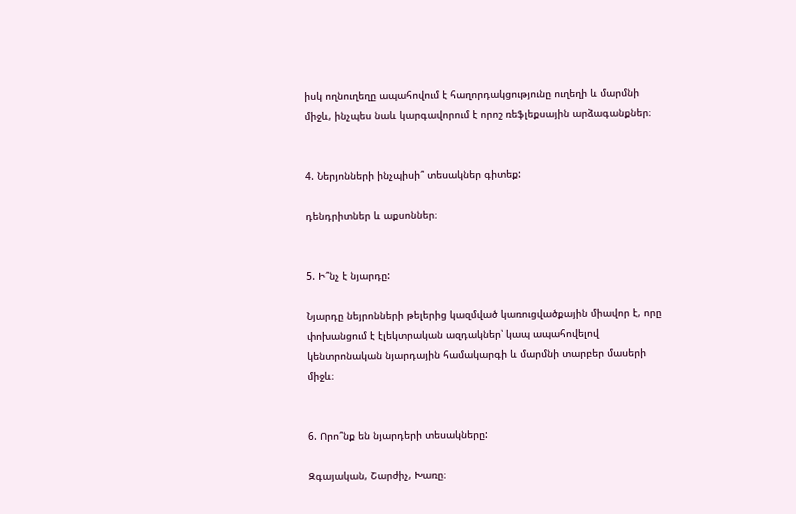իսկ ողնուղեղը ապահովում է հաղորդակցությունը ուղեղի և մարմնի միջև, ինչպես նաև կարգավորում է որոշ ռեֆլեքսային արձագանքներ։


4. Ներյոնների ինչպիսի՞ տեսակներ գիտեք:

դենդրիտներ և աքսոններ։


5. Ի՞նչ է նյարդը:

Նյարդը նեյրոնների թելերից կազմված կառուցվածքային միավոր է, որը փոխանցում է էլեկտրական ազդակներ՝ կապ ապահովելով կենտրոնական նյարդային համակարգի և մարմնի տարբեր մասերի միջև։


6. Որո՞նք են նյարդերի տեսակները:

Զգայական, Շարժիչ, Խառը։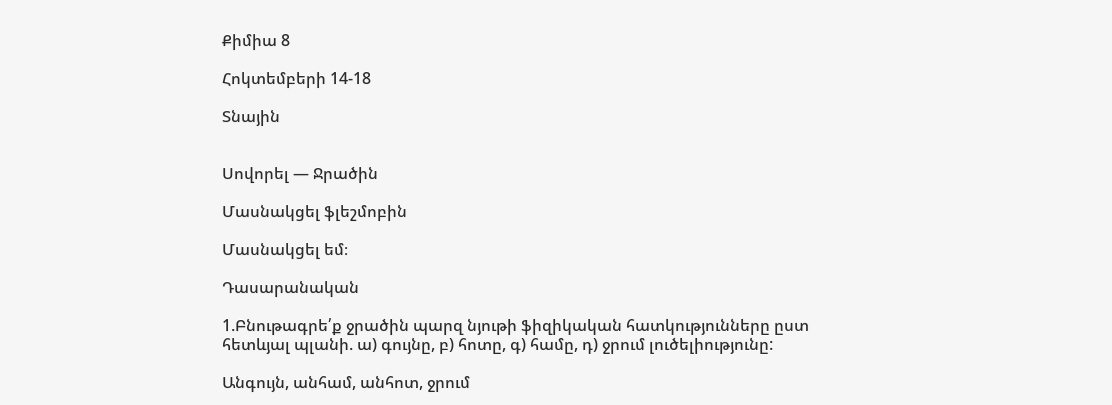Քիմիա 8

Հոկտեմբերի 14-18

Տնային


Սովորել — Ջրածին

Մասնակցել ֆլեշմոբին

Մասնակցել եմ։

Դասարանական

1.Բնութագրե՛ք ջրածին պարզ նյութի ֆիզիկական հատկությունները ըստ հետևյալ պլանի. ա) գույնը, բ) հոտը, գ) համը, դ) ջրում լուծելիությունը:

Անգույն, անհամ, անհոտ, ջրում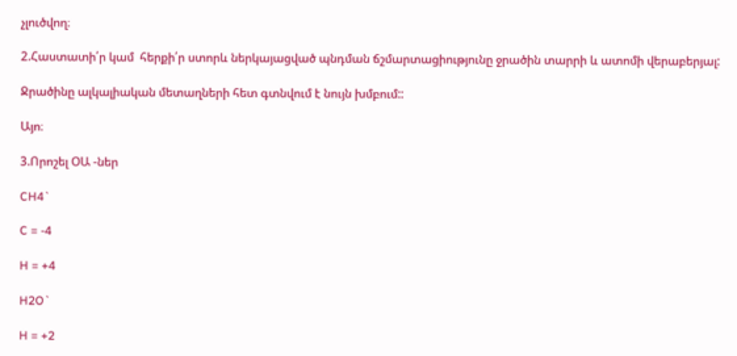չլուծվող։

2.Հաստատի՛ր կամ  հերքի՛ր ստորև ներկայացված պնդման ճշմարտացիությունը ջրածին տարրի և ատոմի վերաբերյալ:

Ջրածինը ալկալիական մետաղների հետ գտնվում է նույն խմբում::

Այո։

3.Որոշել ՕԱ -ներ

CH4`

C = -4

H = +4

H2O`

H = +2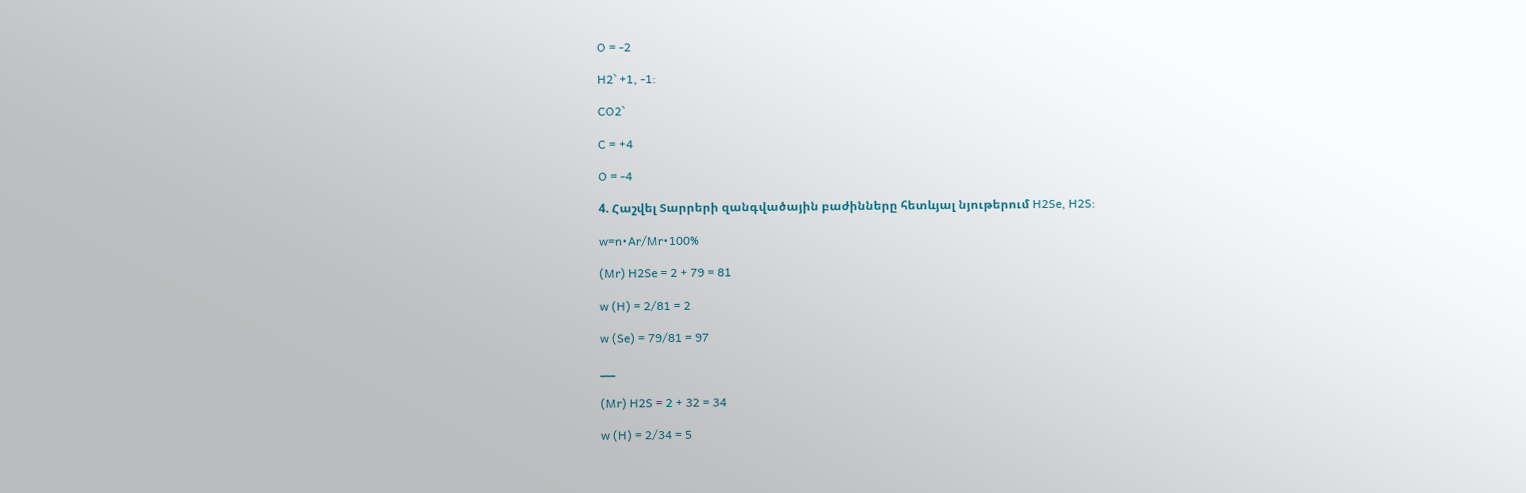O = -2

H2` +1, -1:

CO2`

C = +4

O = -4

4. Հաշվել Տարրերի զանգվածային բաժինները հետևյալ նյութերում H2Se, H2S:

w=n•Ar/Mr•100%

(Mr) H2Se = 2 + 79 = 81

w (H) = 2/81 = 2

w (Se) = 79/81 = 97

___

(Mr) H2S = 2 + 32 = 34

w (H) = 2/34 = 5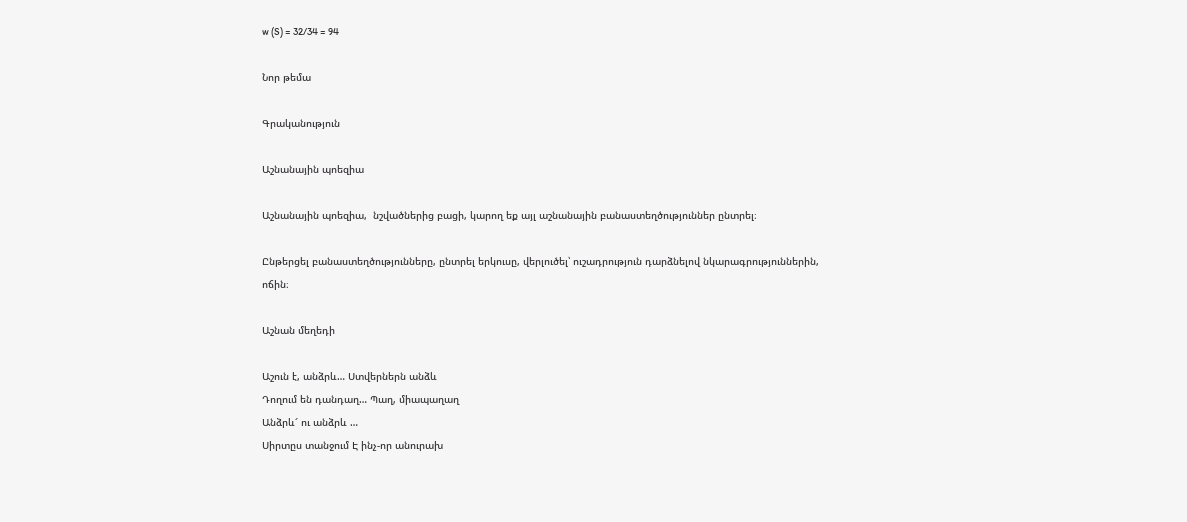w (S) = 32/34 = 94

Նոր թեմա

Գրականություն

Աշնանային պոեզիա

Աշնանային պոեզիա,  նշվածներից բացի, կարող եք այլ աշնանային բանաստեղծություններ ընտրել։

Ընթերցել բանաստեղծությունները, ընտրել երկուսը, վերլուծել՝ ուշադրություն դարձնելով նկարագրություններին, ոճին։

Աշնան մեղեդի

Աշուն է, անձրև… Ստվերներն անձև
Դողում են դանդաղ… Պաղ, միապաղաղ
Անձրև՜ ու անձրև …
Սիրտըս տանջում Է ինչ-որ անուրախ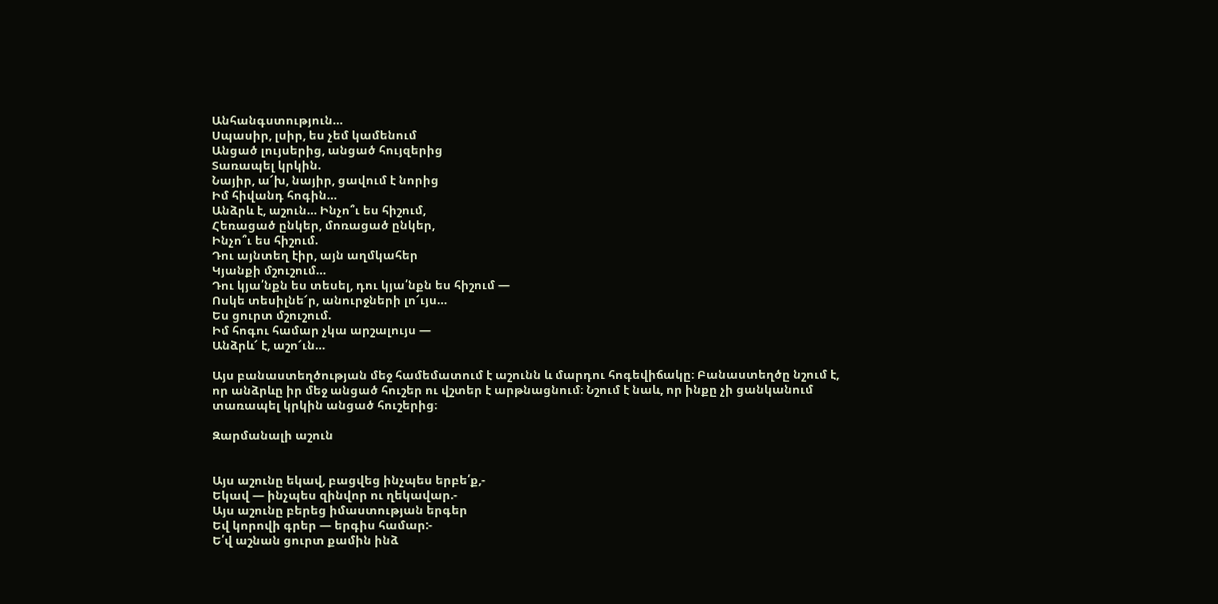Անհանգստություն…
Սպասիր, լսիր, ես չեմ կամենում
Անցած լույսերից, անցած հույզերից
Տառապել կրկին.
Նայիր, ա՜խ, նայիր, ցավում է նորից
Իմ հիվանդ հոգին…
Անձրև է, աշուն… Ինչո՞ւ ես հիշում,
Հեռացած ընկեր, մոռացած ընկեր,
Ինչո՞ւ ես հիշում.
Դու այնտեղ էիր, այն աղմկահեր
Կյանքի մշուշում…
Դու կյա՛նքն ես տեսել, դու կյա՛նքն ես հիշում —
Ոսկե տեսիլնե՜ր, անուրջների լո՜ւյս…
Ես ցուրտ մշուշում.
Իմ հոգու համար չկա արշալույս —
Անձրև՜ է, աշո՜ւն…

Այս բանաստեղծության մեջ համեմատում է աշունն և մարդու հոգեվիճակը։ Բանաստեղծը նշում է, որ անձրևը իր մեջ անցած հուշեր ու վշտեր է արթնացնում։ Նշում է նաև, որ ինքը չի ցանկանում տառապել կրկին անցած հուշերից։

Զարմանալի աշուն


Այս աշունը եկավ, բացվեց ինչպես երբե՛ք,-
Եկավ — ինչպես զինվոր ու ղեկավար.-
Այս աշունը բերեց իմաստության երգեր
Եվ կորովի գրեր — երգիս համար:-
Ե՛վ աշնան ցուրտ քամին ինձ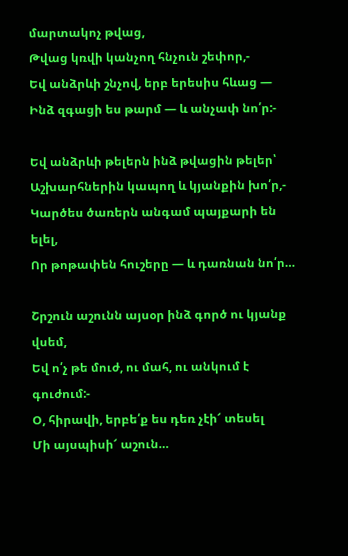մարտակոչ թվաց,
Թվաց կռվի կանչող հնչուն շեփոր,-
Եվ անձրևի շնչով, երբ երեսիս հևաց —
Ինձ զգացի ես թարմ — և անչափ նո՛ր:-

Եվ անձրևի թելերն ինձ թվացին թելեր՝
Աշխարհներին կապող և կյանքին խո՛ր,-
Կարծես ծառերն անգամ պայքարի են ելել,
Որ թոթափեն հուշերը — և դառնան նո՛ր…

Շրշուն աշունն այսօր ինձ գործ ու կյանք վսեմ,
Եվ ո՛չ թե մուժ, ու մահ, ու անկում է գուժում:-
Օ, հիրավի, երբե՛ք ես դեռ չէի՜ տեսել
Մի այսպիսի՜ աշուն…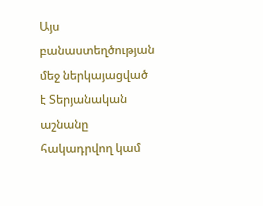Այս բանաստեղծության մեջ ներկայացված է Տերյանական աշնանը հակադրվող կամ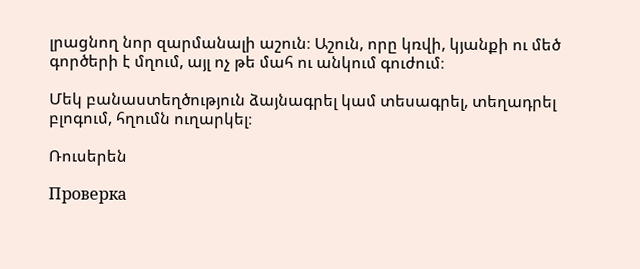լրացնող նոր զարմանալի աշուն։ Աշուն, որը կռվի, կյանքի ու մեծ գործերի է մղում, այլ ոչ թե մահ ու անկում գուժում։

Մեկ բանաստեղծություն ձայնագրել կամ տեսագրել, տեղադրել բլոգում, հղումն ուղարկել։

Ռուսերեն

Проверка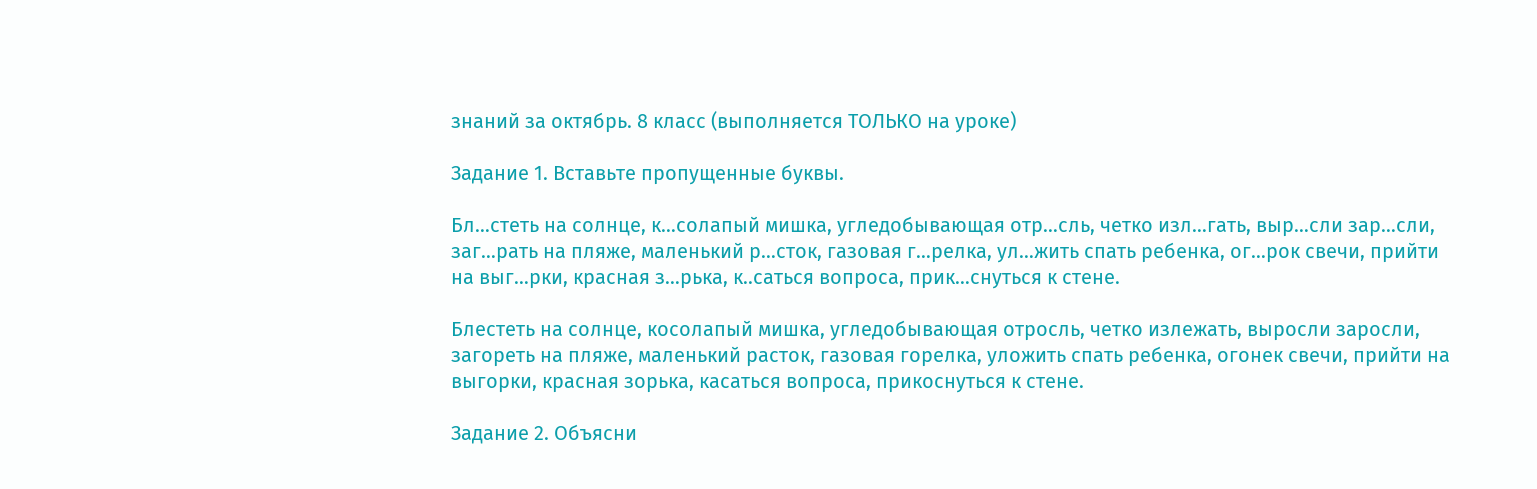знаний за октябрь. 8 класс (выполняется ТОЛЬКО на уроке)

Задание 1. Вставьте пропущенные буквы.

Бл…стеть на солнце, к…солапый мишка, угледобывающая отр…сль, четко изл…гать, выр…сли зар…сли, заг…рать на пляже, маленький р…сток, газовая г…релка, ул…жить спать ребенка, ог…рок свечи, прийти на выг…рки, красная з…рька, к..саться вопроса, прик…снуться к стене.

Блестеть на солнце, косолапый мишка, угледобывающая отросль, четко излежать, выросли заросли, загореть на пляже, маленький расток, газовая горелка, уложить спать ребенка, огонек свечи, прийти на выгорки, красная зорька, касаться вопроса, прикоснуться к стене.

Задание 2. Объясни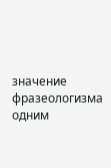значение фразеологизма одним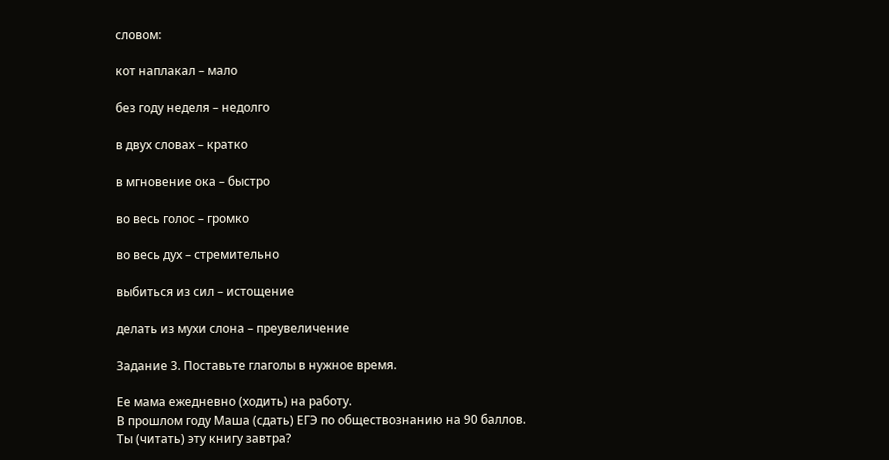словом:

кот наплакал – мало

без году неделя – недолго

в двух словах – кратко

в мгновение ока – быстро

во весь голос – громко

во весь дух – стремительно

выбиться из сил – истощение

делать из мухи слона – преувеличение

Задание 3. Поставьте глаголы в нужное время.

Ее мама ежедневно (ходить) на работу.
В прошлом году Маша (сдать) ЕГЭ по обществознанию на 90 баллов.
Ты (читать) эту книгу завтра?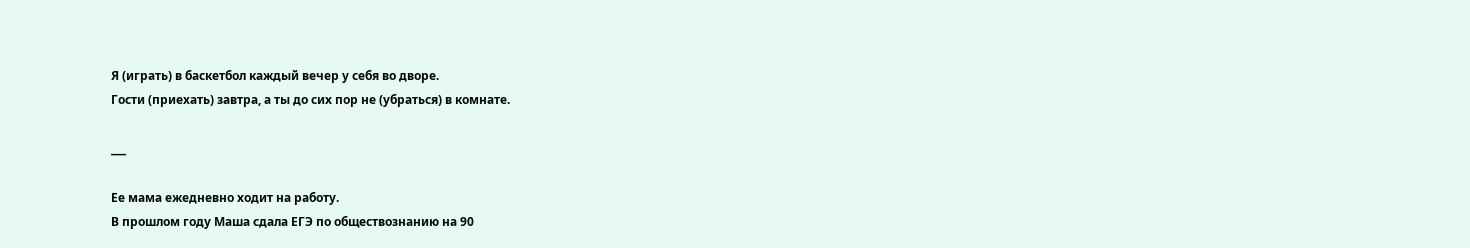Я (играть) в баскетбол каждый вечер у себя во дворе.
Гости (приехать) завтра, а ты до сих пор не (убраться) в комнате.

___

Ее мама ежедневно ходит на работу.
В прошлом году Маша сдала ЕГЭ по обществознанию на 90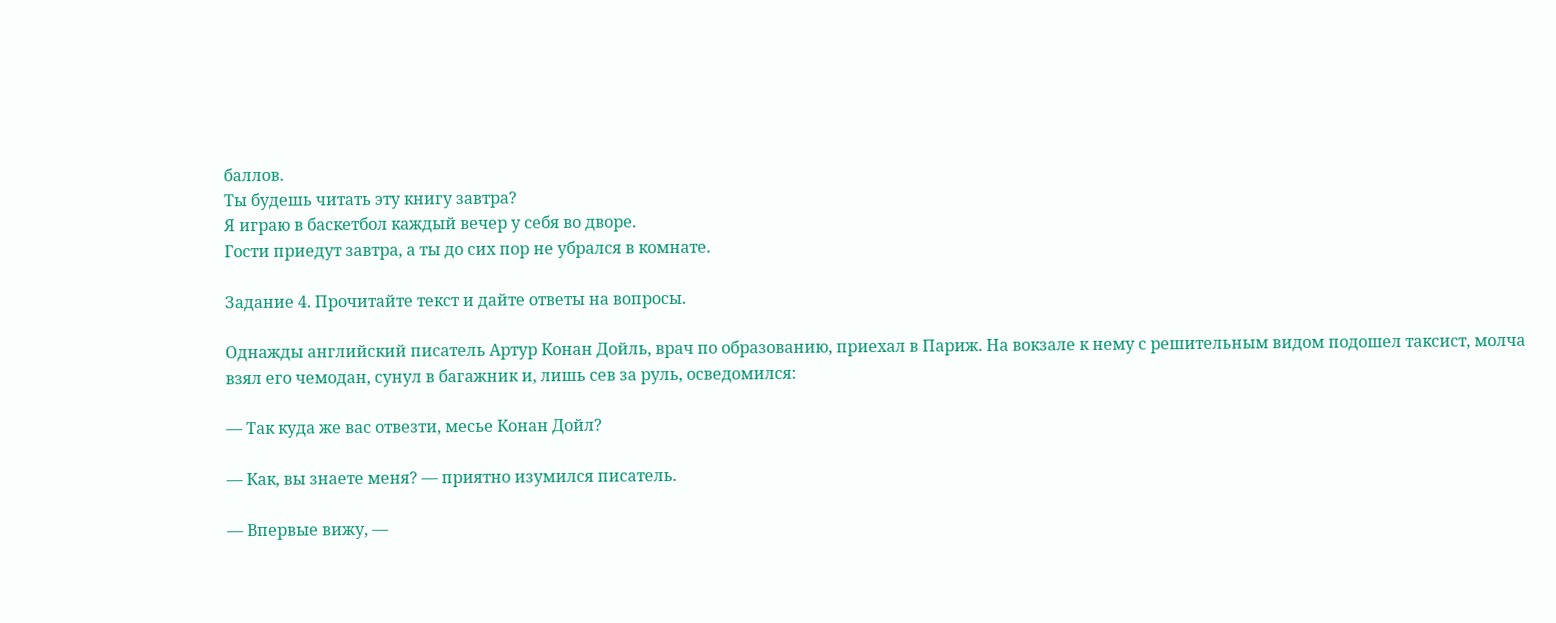баллов.
Ты будешь читать эту книгу завтра?
Я играю в баскетбол каждый вечер у себя во дворе.
Гости приедут завтра, а ты до сих пор не убрался в комнате.

Задание 4. Прочитайте текст и дайте ответы на вопросы.

Однажды английский писатель Артур Конан Дойль, врач по образованию, приехал в Париж. На вокзале к нему с решительным видом подошел таксист, молча взял его чемодан, сунул в багажник и, лишь сев за руль, осведомился:

— Так куда же вас отвезти, месье Конан Дойл?

— Как, вы знаете меня? — приятно изумился писатель.

— Впервые вижу, —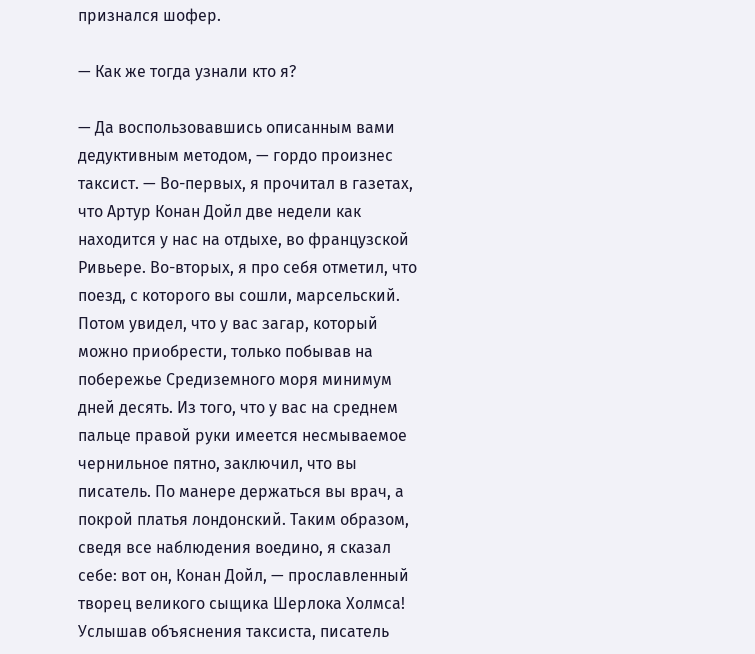признался шофер.

— Как же тогда узнали кто я?

— Да воспользовавшись описанным вами дедуктивным методом, — гордо произнес таксист. — Во-первых, я прочитал в газетах, что Артур Конан Дойл две недели как находится у нас на отдыхе, во французской Ривьере. Во-вторых, я про себя отметил, что поезд, с которого вы сошли, марсельский. Потом увидел, что у вас загар, который можно приобрести, только побывав на побережье Средиземного моря минимум дней десять. Из того, что у вас на среднем пальце правой руки имеется несмываемое чернильное пятно, заключил, что вы писатель. По манере держаться вы врач, а покрой платья лондонский. Таким образом, сведя все наблюдения воедино, я сказал себе: вот он, Конан Дойл, — прославленный творец великого сыщика Шерлока Холмса! Услышав объяснения таксиста, писатель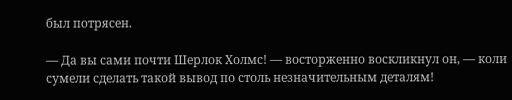был потрясен.

— Да вы сами почти Шерлок Холмс! — восторженно воскликнул он, — коли сумели сделать такой вывод по столь незначительным деталям!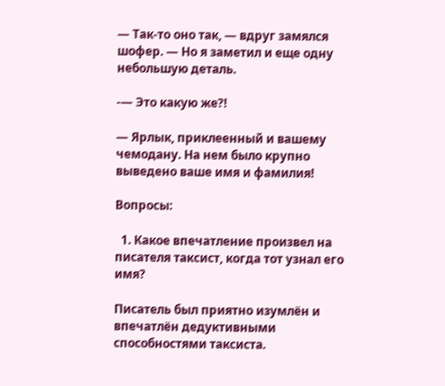— Так-то оно так, — вдруг замялся шофер. — Но я заметил и еще одну небольшую деталь.

-— Это какую же?!

— Ярлык, приклеенный и вашему чемодану. На нем было крупно выведено ваше имя и фамилия!

Вопросы:

  1. Какое впечатление произвел на писателя таксист, когда тот узнал его имя?

Писатель был приятно изумлён и впечатлён дедуктивными способностями таксиста.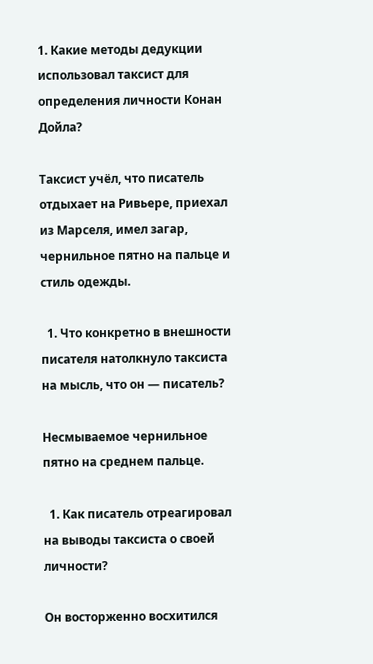1. Какие методы дедукции использовал таксист для определения личности Конан Дойла?

Таксист учёл, что писатель отдыхает на Ривьере, приехал из Марселя, имел загар, чернильное пятно на пальце и стиль одежды.

  1. Что конкретно в внешности писателя натолкнуло таксиста на мысль, что он — писатель?

Несмываемое чернильное пятно на среднем пальце.

  1. Как писатель отреагировал на выводы таксиста о своей личности?

Он восторженно восхитился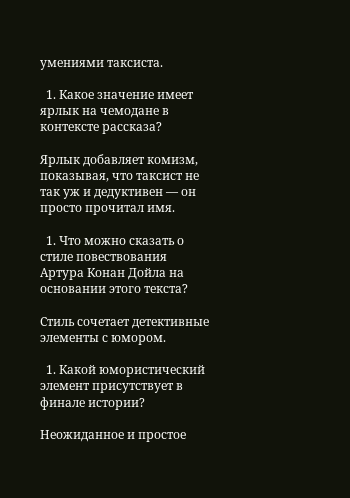умениями таксиста.

  1. Какое значение имеет ярлык на чемодане в контексте рассказа?

Ярлык добавляет комизм, показывая, что таксист не так уж и дедуктивен — он просто прочитал имя.

  1. Что можно сказать о стиле повествования Артура Конан Дойла на основании этого текста?

Стиль сочетает детективные элементы с юмором.

  1. Какой юмористический элемент присутствует в финале истории?

Неожиданное и простое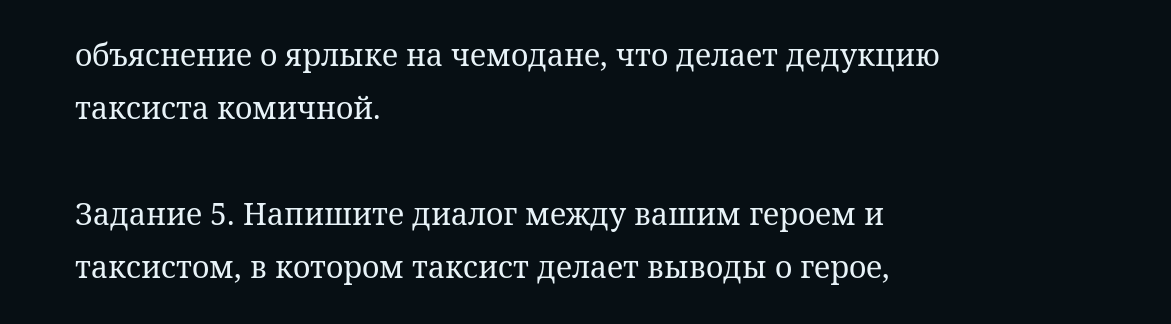объяснение о ярлыке на чемодане, что делает дедукцию таксиста комичной.

Задание 5. Напишите диалог между вашим героем и таксистом, в котором таксист делает выводы о герое,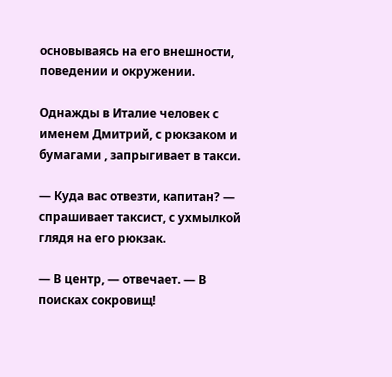основываясь на его внешности, поведении и окружении.

Однажды в Италие человек с именем Дмитрий, с рюкзаком и бумагами , запрыгивает в такси.

— Куда вас отвезти, капитан? — спрашивает таксист, с ухмылкой глядя на его рюкзак.

— В центр, — отвечает. — В поисках сокровищ!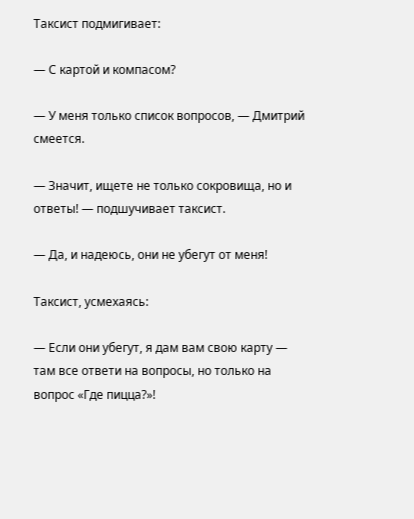Таксист подмигивает:

— С картой и компасом?

— У меня только список вопросов, — Дмитрий смеется.

— Значит, ищете не только сокровища, но и ответы! — подшучивает таксист.

— Да, и надеюсь, они не убегут от меня!

Таксист, усмехаясь:

— Если они убегут, я дам вам свою карту — там все ответи на вопросы, но только на вопрос «Где пицца?»!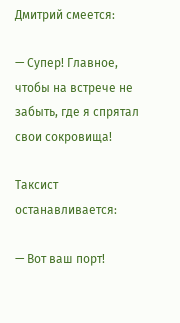Дмитрий смеется:

— Супер! Главное, чтобы на встрече не забыть, где я спрятал свои сокровища!

Таксист останавливается:

— Вот ваш порт!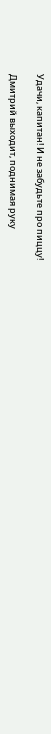Удачи, капитан! И не забудьте про пиццу!

Дмитрий выходит, поднимая руку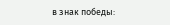в знак победы: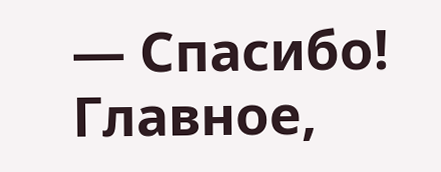— Спасибо! Главное,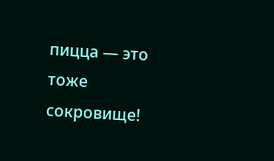пицца — это тоже сокровище!